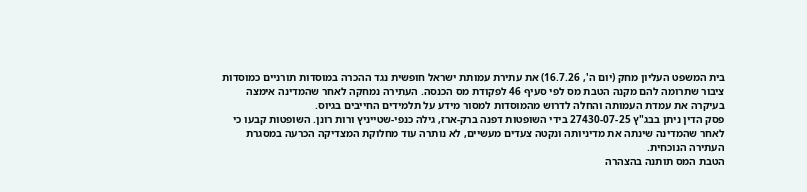בית המשפט העליון מחק (יום ה', 16.7.26) את עתירת עמותת ישראל חופשית נגד ההכרה במוסדות תורניים כמוסדות ציבור שתרומה להם מקנה הטבת מס לפי סעיף 46 לפקודת מס הכנסה. העתירה נמחקה לאחר שהמדינה אימצה בעיקרה את עמדת העמותה והחלה לדרוש מהמוסדות למסור מידע על תלמידים החייבים בגיוס.
פסק הדין ניתן בבג"ץ 27430-07-25 בידי השופטות דפנה ברק-ארז, גילה כנפי-שטייניץ ורות רונן. השופטות קבעו כי לאחר שהמדינה שינתה את מדיניותה ונקטה צעדים מעשיים, לא נותרה עוד מחלוקת המצדיקה הכרעה במסגרת העתירה הנוכחית.
הטבת המס תותנה בהצהרה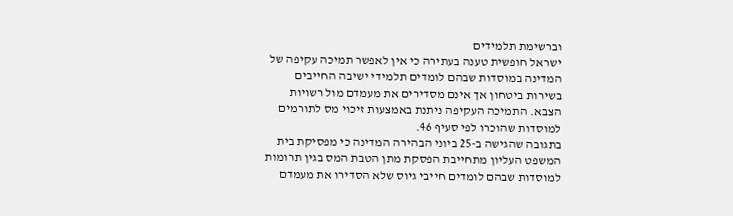וברשימת תלמידים
ישראל חופשית טענה בעתירה כי אין לאפשר תמיכה עקיפה של המדינה במוסדות שבהם לומדים תלמידי ישיבה החייבים בשירות ביטחון אך אינם מסדירים את מעמדם מול רשויות הצבא. התמיכה העקיפה ניתנת באמצעות זיכוי מס לתורמים למוסדות שהוכרו לפי סעיף 46.
בתגובה שהגישה ב-25 ביוני הבהירה המדינה כי מפסיקת בית המשפט העליון מתחייבת הפסקת מתן הטבת המס בגין תרומות למוסדות שבהם לומדים חייבי גיוס שלא הסדירו את מעמדם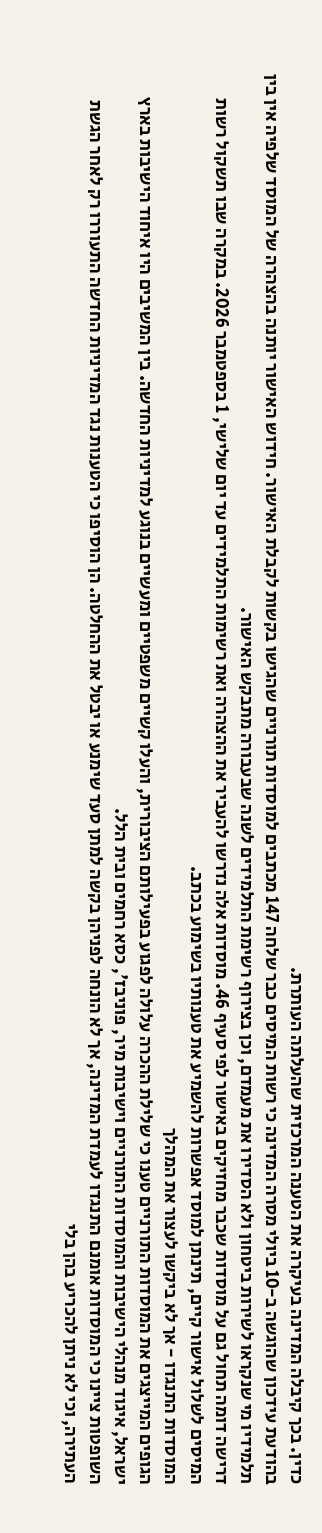כדין. בכך קיבלה המדינה בעיקרה את הטענה המרכזית שהעלתה העותרת.
בהודעת עידכון שהוגשה ב-10 ביולי מסרה המדינה כי רשות המיסים כבר שלחה 147 מכתבים למוסדות תורניים שהגישו בקשות לקבלת האישור. חידוש האישור יותנה בהצהרה של המוסד שלפיה אין בין תלמידיו מי שנקראו לשירות ביטחון ולא הסדירו את מעמדם, וכן בצירוף רשימת התלמידים לשנה שבעבורה מתבקש האישור.
דרישה דומה תחול גם על מוסדות שכבר מחזיקים באישור לפי סעיף 46. מוסדות אלה נדרשו להעביר את ההצהרה ואת רשימות התלמידים עד יום שלישי, 1 בספטמבר 2026. במקרה שבו תשקול רשות המיסים לשלול אישור קיים, תינתן למוסד אפשרות להשמיע את טענותיו בשימוע בכתב.
המוסדות התנגדו - אך לא ביקשו לעצור את המהלך
הגופים המייצגים את המוסדות התורניים טענו כי שלילת ההכרה עלולה לפגוע בפעילותם הציבורית, והעלו קשיים משפטיים ומעשיים בנוגע למדיניות החדשה. בין המשיבים היו איחוד הישיבות בארץ ישראל, איגוד מנהלי הישיבות והמוסדות התורניים וישיבות מיר, פוניבז', כסא רחמים ובית הלל.
השופטות ציינו כי המוסדות אומנם התנגדו לעמדת המדינה, אך לא הונחה לפניהן בקשה למתן סעד שימנע או יבטל את ההחלטה. הן הוסיפו כי הטענות נגד המדיניות החדשה התעוררו רק לאחר הגשת העתירה, וכי לא ניתן להכריע בהן בלי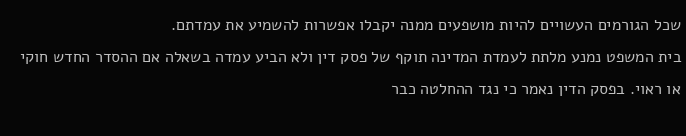שכל הגורמים העשויים להיות מושפעים ממנה יקבלו אפשרות להשמיע את עמדתם.
בית המשפט נמנע מלתת לעמדת המדינה תוקף של פסק דין ולא הביע עמדה בשאלה אם ההסדר החדש חוקי או ראוי. בפסק הדין נאמר כי נגד ההחלטה כבר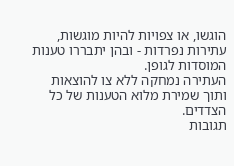הוגשו, או צפויות להיות מוגשות, עתירות נפרדות - ובהן יתבררו טענות המוסדות לגופן.
העתירה נמחקה ללא צו להוצאות ותוך שמירת מלוא הטענות של כל הצדדים.
תגובות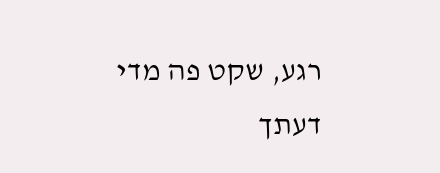רגע, שקט פה מדי
דעתך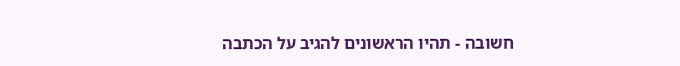חשובה - תהיו הראשונים להגיב על הכתבה